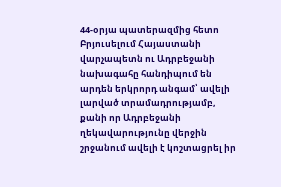44-օրյա պատերազմից հետո Բրյուսելում Հայաստանի վարչապետն ու Ադրբեջանի նախագահը հանդիպում են արդեն երկրորդ անգամ՝ ավելի լարված տրամադրությամբ, քանի որ Ադրբեջանի ղեկավարությունը վերջին շրջանում ավելի է կոշտացրել իր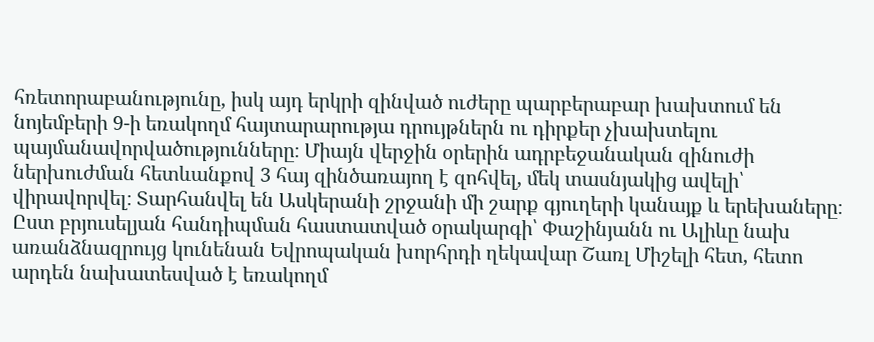հռետորաբանությունը, իսկ այդ երկրի զինված ուժերը պարբերաբար խախտում են նոյեմբերի 9-ի եռակողմ հայտարարությա դրույթներն ու դիրքեր չխախտելու պայմանավորվածությունները։ Միայն վերջին օրերին ադրբեջանական զինուժի ներխուժման հետևանքով 3 հայ զինծառայող է զոհվել, մեկ տասնյակից ավելի՝ վիրավորվել։ Տարհանվել են Ասկերանի շրջանի մի շարք գյուղերի կանայք և երեխաները։
Ըստ բրյուսելյան հանդիպման հաստատված օրակարգի՝ Փաշինյանն ու Ալիևը նախ առանձնազրույց կունենան Եվրոպական խորհրդի ղեկավար Շառլ Միշելի հետ, հետո արդեն նախատեսված է եռակողմ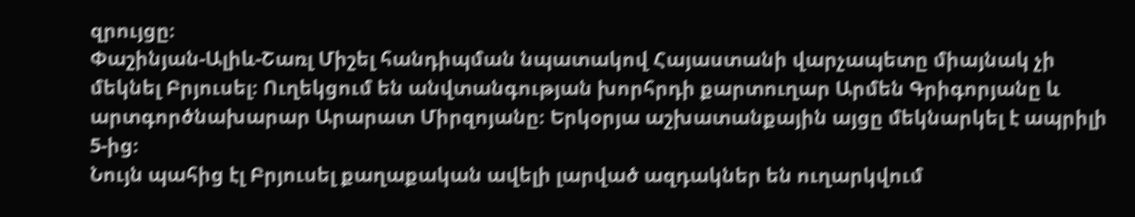զրույցը։
Փաշինյան-Ալիև-Շառլ Միշել հանդիպման նպատակով Հայաստանի վարչապետը միայնակ չի մեկնել Բրյուսել։ Ուղեկցում են անվտանգության խորհրդի քարտուղար Արմեն Գրիգորյանը և արտգործնախարար Արարատ Միրզոյանը։ Երկօրյա աշխատանքային այցը մեկնարկել է ապրիլի 5-ից։
Նույն պահից էլ Բրյուսել քաղաքական ավելի լարված ազդակներ են ուղարկվում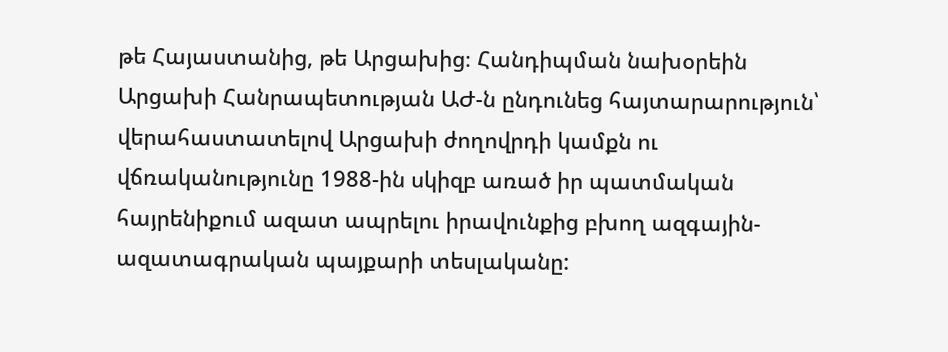թե Հայաստանից, թե Արցախից։ Հանդիպման նախօրեին Արցախի Հանրապետության ԱԺ-ն ընդունեց հայտարարություն՝ վերահաստատելով Արցախի ժողովրդի կամքն ու վճռականությունը 1988-ին սկիզբ առած իր պատմական հայրենիքում ազատ ապրելու իրավունքից բխող ազգային-ազատագրական պայքարի տեսլականը: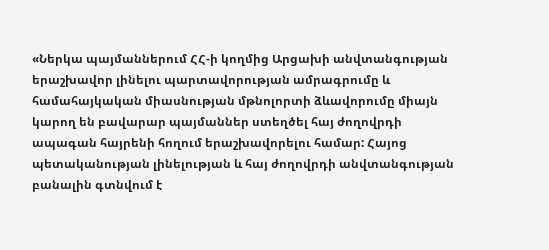«Ներկա պայմաններում ՀՀ-ի կողմից Արցախի անվտանգության երաշխավոր լինելու պարտավորության ամրագրումը և համահայկական միասնության մթնոլորտի ձևավորումը միայն կարող են բավարար պայմաններ ստեղծել հայ ժողովրդի ապագան հայրենի հողում երաշխավորելու համար: Հայոց պետականության լինելության և հայ ժողովրդի անվտանգության բանալին գտնվում է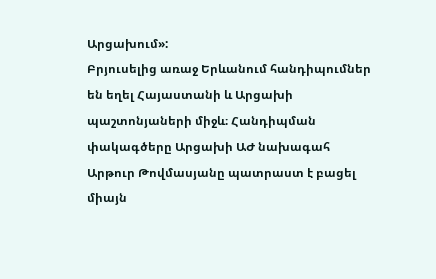Արցախում»:
Բրյուսելից առաջ Երևանում հանդիպումներ են եղել Հայաստանի և Արցախի պաշտոնյաների միջև։ Հանդիպման փակագծերը Արցախի ԱԺ նախագահ Արթուր Թովմասյանը պատրաստ է բացել միայն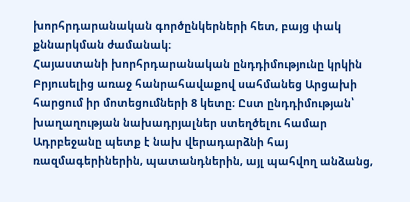խորհրդարանական գործընկերների հետ, բայց փակ քննարկման ժամանակ։
Հայաստանի խորհրդարանական ընդդիմությունը կրկին Բրյուսելից առաջ հանրահավաքով սահմանեց Արցախի հարցում իր մոտեցումների 8 կետը։ Ըստ ընդդիմության՝ խաղաղության նախադրյալներ ստեղծելու համար Ադրբեջանը պետք է նախ վերադարձնի հայ ռազմագերիներին, պատանդներին, այլ պահվող անձանց,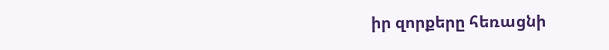իր զորքերը հեռացնի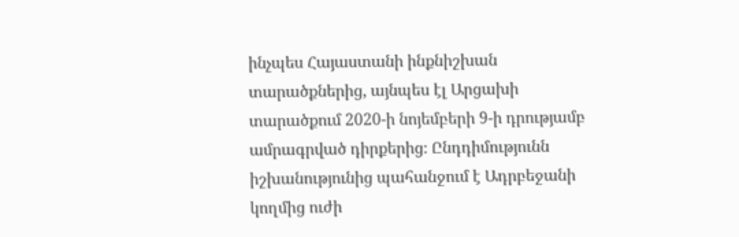ինչպես Հայաստանի ինքնիշխան տարածքներից, այնպես էլ Արցախի տարածքում 2020-ի նոյեմբերի 9-ի դրությամբ ամրագրված դիրքերից։ Ընդդիմությունն իշխանությունից պահանջում է Ադրբեջանի կողմից ուժի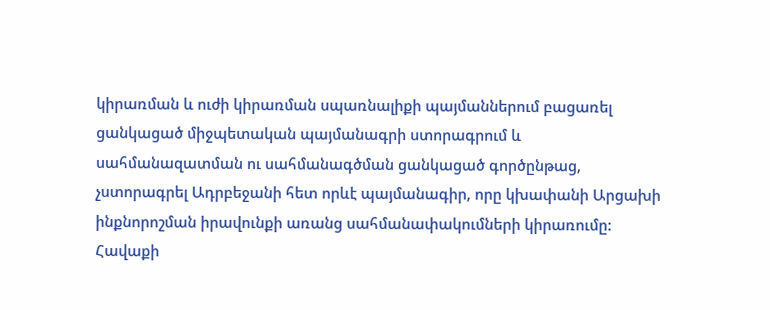կիրառման և ուժի կիրառման սպառնալիքի պայմաններում բացառել ցանկացած միջպետական պայմանագրի ստորագրում և սահմանազատման ու սահմանագծման ցանկացած գործընթաց, չստորագրել Ադրբեջանի հետ որևէ պայմանագիր, որը կխափանի Արցախի ինքնորոշման իրավունքի առանց սահմանափակումների կիրառումը:
Հավաքի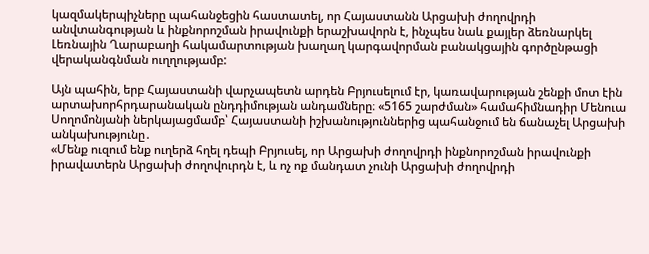կազմակերպիչները պահանջեցին հաստատել, որ Հայաստանն Արցախի ժողովրդի անվտանգության և ինքնորոշման իրավունքի երաշխավորն է, ինչպես նաև քայլեր ձեռնարկել Լեռնային Ղարաբաղի հակամարտության խաղաղ կարգավորման բանակցային գործընթացի վերականգնման ուղղությամբ:

Այն պահին, երբ Հայաստանի վարչապետն արդեն Բրյուսելում էր, կառավարության շենքի մոտ էին արտախորհրդարանական ընդդիմության անդամները։ «5165 շարժման» համահիմնադիր Մենուա Սողոմոնյանի ներկայացմամբ՝ Հայաստանի իշխանություններից պահանջում են ճանաչել Արցախի անկախությունը․
«Մենք ուզում ենք ուղերձ հղել դեպի Բրյուսել, որ Արցախի ժողովրդի ինքնորոշման իրավունքի իրավատերն Արցախի ժողովուրդն է, և ոչ ոք մանդատ չունի Արցախի ժողովրդի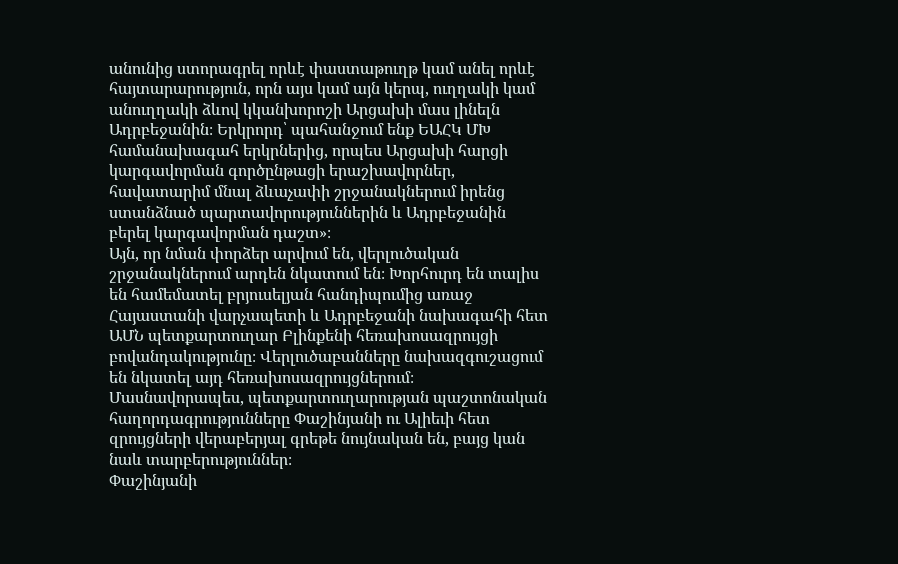անունից ստորագրել որևէ փաստաթուղթ կամ անել որևէ հայտարարություն, որն այս կամ այն կերպ, ուղղակի կամ անուղղակի ձևով կկանխորոշի Արցախի մաս լինելն Ադրբեջանին։ Երկրորդ՝ պահանջում ենք ԵԱՀԿ ՄԽ համանախագահ երկրներից, որպես Արցախի հարցի կարգավորման գործընթացի երաշխավորներ, հավատարիմ մնալ ձևաչափի շրջանակներում իրենց ստանձնած պարտավորություններին և Ադրբեջանին բերել կարգավորման դաշտ»։
Այն, որ նման փորձեր արվում են, վերլուծական շրջանակներում արդեն նկատում են։ Խորհուրդ են տալիս են համեմատել բրյուսելյան հանդիպումից առաջ Հայաստանի վարչապետի և Ադրբեջանի նախագահի հետ ԱՄՆ պետքարտուղար Բլինքենի հեռախոսազրույցի բովանդակությունը։ Վերլուծաբանները նախազգուշացում են նկատել այդ հեռախոսազրույցներում։ Մասնավորապես, պետքարտուղարության պաշտոնական հաղորդագրությունները Փաշինյանի ու Ալիեւի հետ զրույցների վերաբերյալ գրեթե նույնական են, բայց կան նաև տարբերություններ։
Փաշինյանի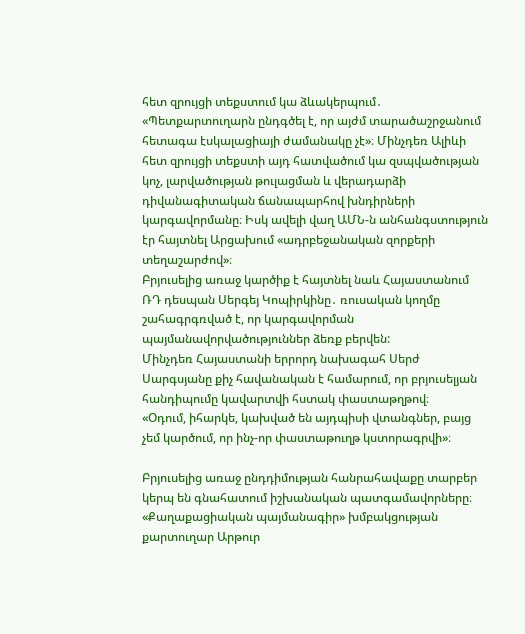հետ զրույցի տեքստում կա ձևակերպում․ «Պետքարտուղարն ընդգծել է, որ այժմ տարածաշրջանում հետագա էսկալացիայի ժամանակը չէ»։ Մինչդեռ Ալիևի հետ զրույցի տեքստի այդ հատվածում կա զսպվածության կոչ, լարվածության թուլացման և վերադարձի դիվանագիտական ճանապարհով խնդիրների կարգավորմանը։ Իսկ ավելի վաղ ԱՄՆ-ն անհանգստություն էր հայտնել Արցախում «ադրբեջանական զորքերի տեղաշարժով»։
Բրյուսելից առաջ կարծիք է հայտնել նաև Հայաստանում ՌԴ դեսպան Սերգեյ Կոպիրկինը․ ռուսական կողմը շահագրգռված է, որ կարգավորման պայմանավորվածություններ ձեռք բերվեն:
Մինչդեռ Հայաստանի երրորդ նախագահ Սերժ Սարգսյանը քիչ հավանական է համարում, որ բրյուսելյան հանդիպումը կավարտվի հստակ փաստաթղթով։
«Օդում, իհարկե, կախված են այդպիսի վտանգներ, բայց չեմ կարծում, որ ինչ-որ փաստաթուղթ կստորագրվի»։

Բրյուսելից առաջ ընդդիմության հանրահավաքը տարբեր կերպ են գնահատում իշխանական պատգամավորները։ «Քաղաքացիական պայմանագիր» խմբակցության քարտուղար Արթուր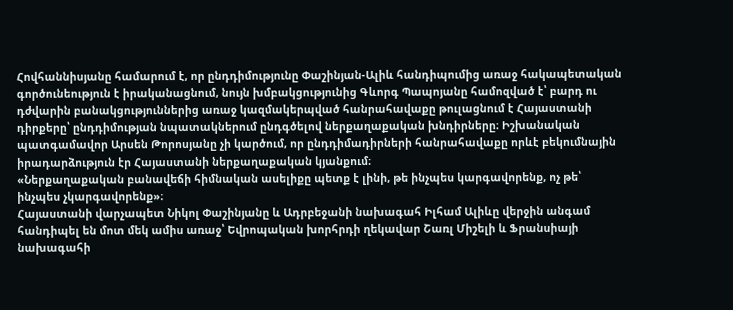Հովհաննիսյանը համարում է, որ ընդդիմությունը Փաշինյան-Ալիև հանդիպումից առաջ հակապետական գործունեություն է իրականացնում, նույն խմբակցությունից Գևորգ Պապոյանը համոզված է՝ բարդ ու դժվարին բանակցություններից առաջ կազմակերպված հանրահավաքը թուլացնում է Հայաստանի դիրքերը՝ ընդդիմության նպատակներում ընդգծելով ներքաղաքական խնդիրները։ Իշխանական պատգամավոր Արսեն Թորոսյանը չի կարծում, որ ընդդիմադիրների հանրահավաքը որևէ բեկումնային իրադարձություն էր Հայաստանի ներքաղաքական կյանքում։
«Ներքաղաքական բանավեճի հիմնական ասելիքը պետք է լինի, թե ինչպես կարգավորենք, ոչ թե՝ ինչպես չկարգավորենք»։
Հայաստանի վարչապետ Նիկոլ Փաշինյանը և Ադրբեջանի նախագահ Իլհամ Ալիևը վերջին անգամ հանդիպել են մոտ մեկ ամիս առաջ՝ Եվրոպական խորհրդի ղեկավար Շառլ Միշելի և Ֆրանսիայի նախագահի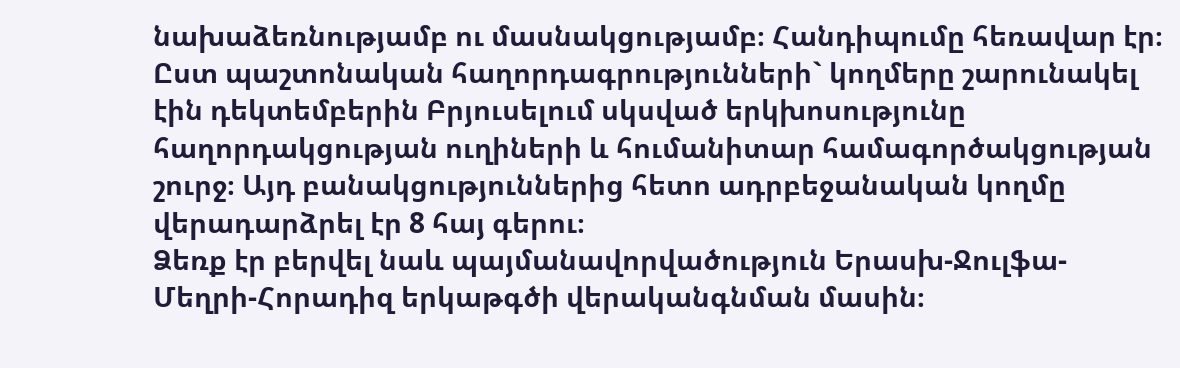նախաձեռնությամբ ու մասնակցությամբ։ Հանդիպումը հեռավար էր։ Ըստ պաշտոնական հաղորդագրությունների` կողմերը շարունակել էին դեկտեմբերին Բրյուսելում սկսված երկխոսությունը հաղորդակցության ուղիների և հումանիտար համագործակցության շուրջ։ Այդ բանակցություններից հետո ադրբեջանական կողմը վերադարձրել էր 8 հայ գերու։
Ձեռք էր բերվել նաև պայմանավորվածություն Երասխ-Ջուլֆա-Մեղրի-Հորադիզ երկաթգծի վերականգնման մասին։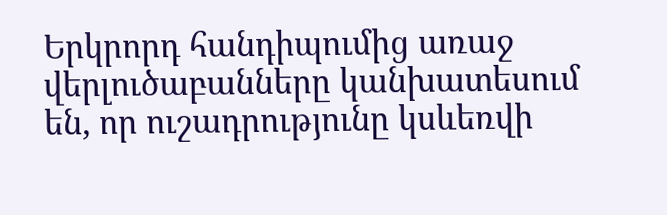Երկրորդ հանդիպումից առաջ վերլուծաբանները կանխատեսում են, որ ուշադրությունը կսևեռվի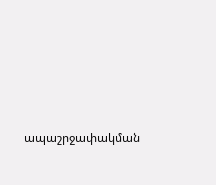ապաշրջափակման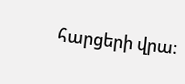հարցերի վրա։